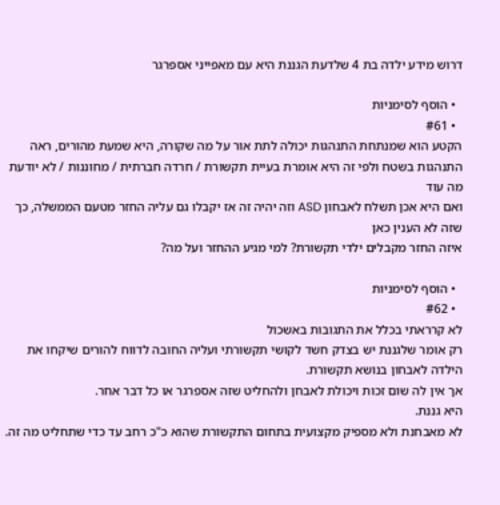דרוש מידע ילדה בת 4 שלדעת הגננת היא עם מאפייני אספרגר

  • הוסף לסימניות
  • #61
הקטע הוא שמנתחת התנהגות יכולה לתת אור על מה שקורה, היא שמעת מהורים, ראה התנהגות בשטח ולפי זה היא אומרת בעיית תקשורת / חרדה חברתית / מחוננות / לא יודעת מה עוד
ואם היא אכן תשלח לאבחון ASD וזה יהיה זה אז יקבלו גם עליה החזר מטעם הממשלה, כך שזה לא הענין כאן
איזה החזר מקבלים ילדי תקשורת? למי מגיע ההחזר ועל מה?

  • הוסף לסימניות
  • #62
לא קרראתי בכלל את התגובות באשכול
רק אומר שלגננת יש בצדק חשד לקושי תקשורתי ועליה החובה לדווח להורים שיקחו את הילדה לאבחון בנושא תקשורת.
אך אין לה שום זכות ויכולת לאבחן ולהחליט שזה אספרגר או כל דבר אחר.
היא גננת.
לא מאבחנת ולא מספיק מקצועית בתחום התקשורת שהוא כ"כ רחב עד כדי שתחליט מה זה.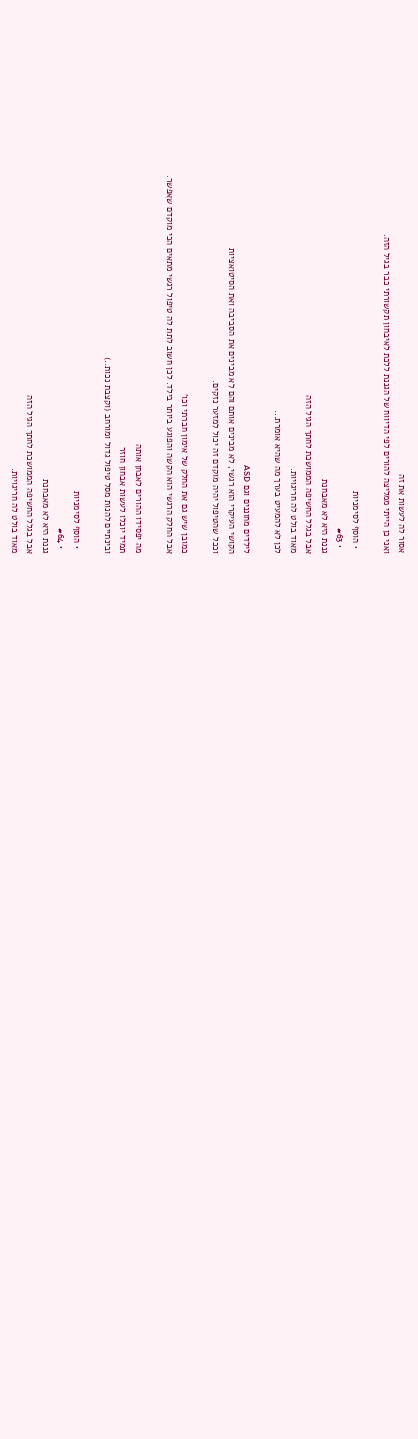אסור לה לעשות את זה
ואני כן הייתי ממליצה להורים לפי הדיווח של הגננת ללכת לאיבחון תקשורתי כבר בגיל הזה.

  • הוסף לסימניות
  • #63
גננת היא לא מאבחנת
אבל בגלל החשיפה הממושכת לחתך הגיל הזה
מאוד בולט לה חריגויות.
לכן לא להמעיט בערך מה שהיא אומרת...

לילדים מחוננים וגם ASD
הקושי העיקרי הוא רגשי, לא מבינים אותם והם לא מבינים את הסביבה ואת הסיטואציות
וככל שהטיפול יהיה מוקדם זה יכול למזער נזקים.

כמובן שיש גם את החלק של אימון חברתי וכו'
אבל החלק הרגשי הוא הקשה והפוגע ביותר בילד. לכן חשוב לתת לה טיפול רגשי מתאים הכי מוקדם שאפשר.

מה יפסידו ההורים לאבחן אותה
תמיד יוכלו לעשות אבחון חוזר
ובינתיים להנות מסל טיפול גדול ומורחב (וקצבת נכות..)

  • הוסף לסימניות
  • #64
גננת היא לא מאבחנת
אבל בגלל החשיפה הממושכת לחתך הגיל הזה
מאוד בולט לה חריגויות.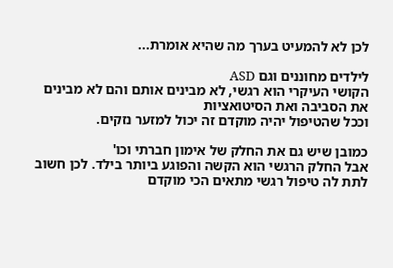לכן לא להמעיט בערך מה שהיא אומרת...

לילדים מחוננים וגם ASD
הקושי העיקרי הוא רגשי, לא מבינים אותם והם לא מבינים את הסביבה ואת הסיטואציות
וככל שהטיפול יהיה מוקדם זה יכול למזער נזקים.

כמובן שיש גם את החלק של אימון חברתי וכו'
אבל החלק הרגשי הוא הקשה והפוגע ביותר בילד. לכן חשוב לתת לה טיפול רגשי מתאים הכי מוקדם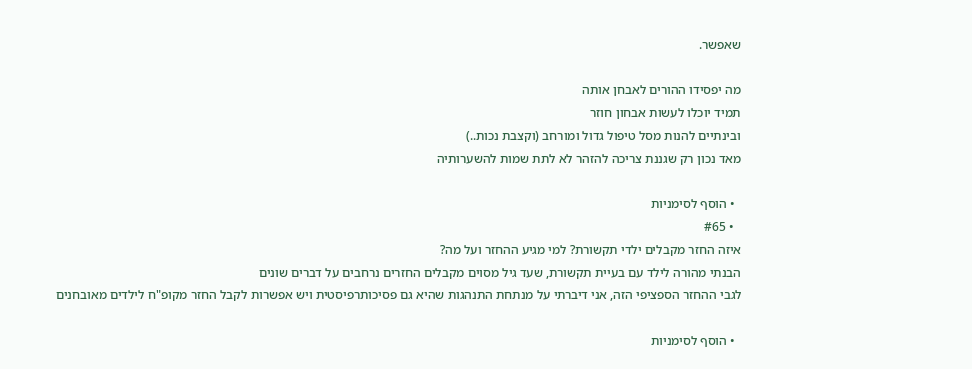שאפשר.

מה יפסידו ההורים לאבחן אותה
תמיד יוכלו לעשות אבחון חוזר
ובינתיים להנות מסל טיפול גדול ומורחב (וקצבת נכות..)
מאד נכון רק שגננת צריכה להזהר לא לתת שמות להשערותיה

  • הוסף לסימניות
  • #65
איזה החזר מקבלים ילדי תקשורת? למי מגיע ההחזר ועל מה?
הבנתי מהורה לילד עם בעיית תקשורת, שעד גיל מסוים מקבלים החזרים נרחבים על דברים שונים
לגבי ההחזר הספציפי הזה, אני דיברתי על מנתחת התנהגות שהיא גם פסיכותרפיסטית ויש אפשרות לקבל החזר מקופ"ח לילדים מאובחנים

  • הוסף לסימניות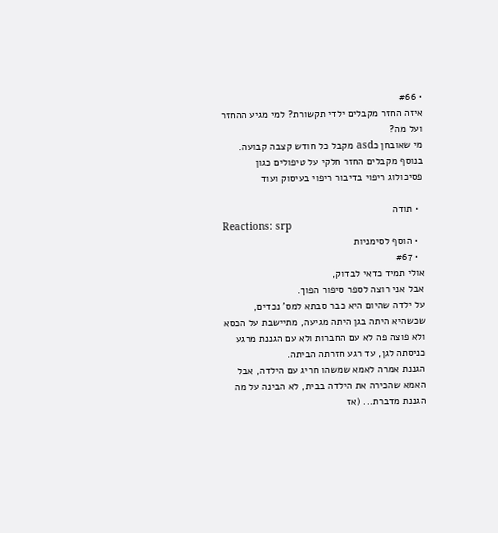• #66
איזה החזר מקבלים ילדי תקשורת? למי מגיע ההחזר ועל מה?
מי שאובחן כasd מקבל כל חודש קצבה קבועה.
בנוסף מקבלים החזר חלקי על טיפולים כגון פסיכולוג ריפוי בדיבור ריפוי בעיסוק ועוד

  • תודה
Reactions: srp
  • הוסף לסימניות
  • #67
אולי תמיד כדאי לבדוק,
אבל אני רוצה לספר סיפור הפוך.
על ילדה שהיום היא כבר סבתא למס' נכדים, שכשהיא היתה בגן היתה מגיעה, מתיישבת על הכסא ולא פוצה פה לא עם החברות ולא עם הגננת מרגע כניסתה לגן, עד רגע חזרתה הביתה.
הגננת אמרה לאמא שמשהו חריג עם הילדה, אבל האמא שהכירה את הילדה בבית, לא הבינה על מה הגננת מדברת... (אז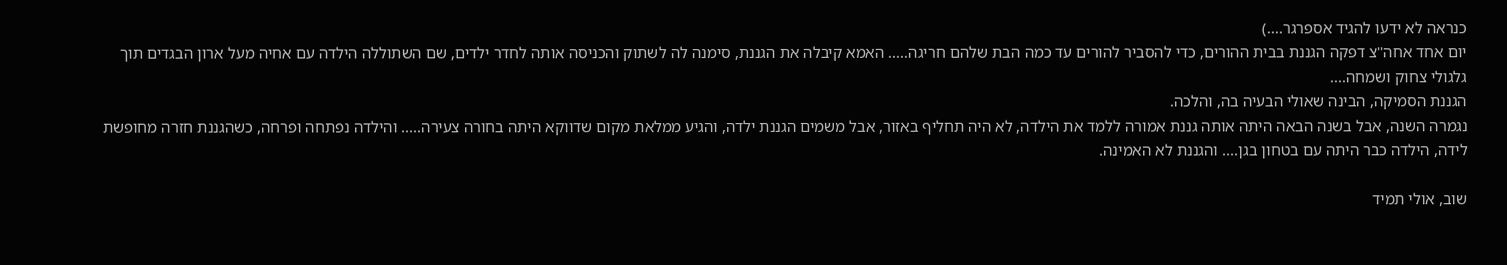כנראה לא ידעו להגיד אספרגר....)
יום אחד אחה''צ דפקה הגננת בבית ההורים, כדי להסביר להורים עד כמה הבת שלהם חריגה..... האמא קיבלה את הגננת, סימנה לה לשתוק והכניסה אותה לחדר ילדים, שם השתוללה הילדה עם אחיה מעל ארון הבגדים תוך גלגולי צחוק ושמחה....
הגננת הסמיקה, הבינה שאולי הבעיה בה, והלכה.
נגמרה השנה, אבל בשנה הבאה היתה אותה גננת אמורה ללמד את הילדה, לא היה תחליף באזור, אבל משמים הגננת ילדה, והגיע ממלאת מקום שדווקא היתה בחורה צעירה..... והילדה נפתחה ופרחה, כשהגננת חזרה מחופשת לידה, הילדה כבר היתה עם בטחון בגן.... והגננת לא האמינה.

שוב, אולי תמיד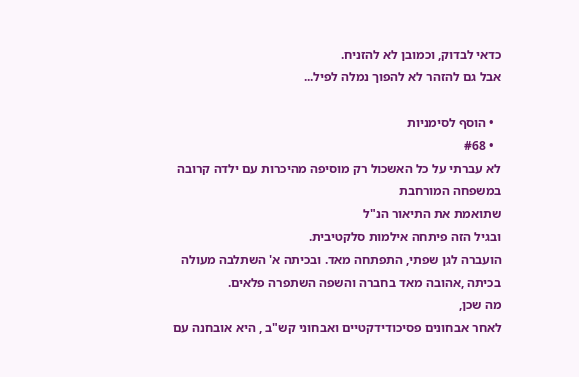כדאי לבדוק, וכמובן לא להזניח.
אבל גם להזהר לא להפוך נמלה לפיל...

  • הוסף לסימניות
  • #68
לא עברתי על כל האשכול רק מוסיפה מהיכרות עם ילדה קרובה במשפחה המורחבת
שתואמת את התיאור הנ"ל
ובגיל הזה פיתחה אילמות סלקטיבית.
הועברה לגן שפתי, התפתחה מאד. ובכיתה א' השתלבה מעולה בכיתה ,אהובה מאד בחברה והשפה השתפרה פלאים.
מה שכן,
לאחר אבחונים פסיכודידקטיים ואבחוני קש"ב , היא אובחנה עם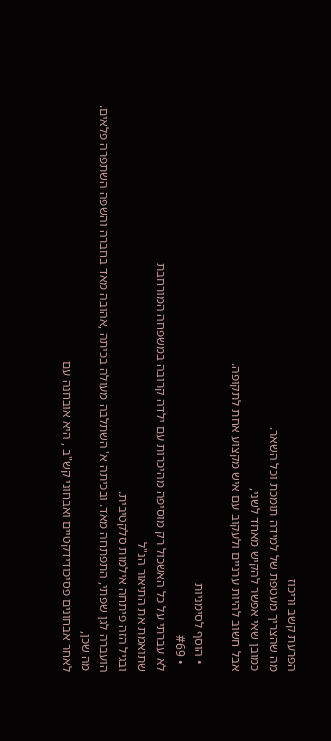הפרעת קשב וריכוז
מה שהצריך מעטפת של למידה תומכת וכל השאר.
כמובן שאי אפשר להקיש מאחד לשני,
אבל חשוב להיות ערניים ולעקוב עם איש מקצוע אחת לתקופה.

  • הוסף לסימניות
  • #69
לא עברתי על כל האשכול רק מוסיפה מהיכרות עם ילדה קרובה במשפחה המורחבת
שתואמת את התיאור הנ"ל
ובגיל הזה פיתחה אילמות סלקטיבית.
הועברה לגן שפתי, התפתחה מאד. ובכיתה א' השתלבה מעולה בכיתה ,אהובה מאד בחברה והשפה השתפרה פלאים.
מה שכן,
לאחר אבחונים פסיכודידקטיים ואבחוני קש"ב , היא אובחנה עם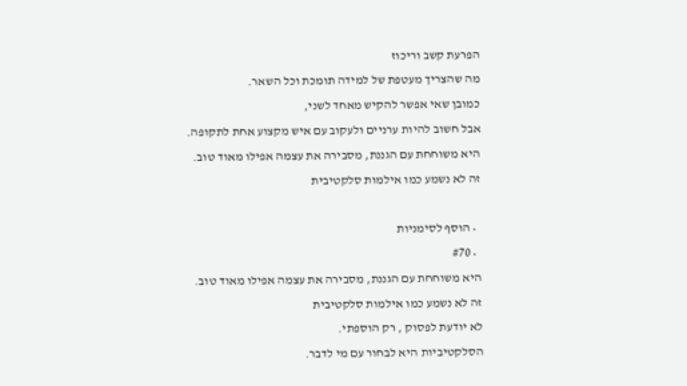הפרעת קשב וריכוז
מה שהצריך מעטפת של למידה תומכת וכל השאר.
כמובן שאי אפשר להקיש מאחד לשני,
אבל חשוב להיות ערניים ולעקוב עם איש מקצוע אחת לתקופה.
היא משוחחת עם הגננת, מסבירה את עצמה אפילו מאוד טוב.
זה לא נשמע כמו אילמות סלקטיבית

  • הוסף לסימניות
  • #70
היא משוחחת עם הגננת, מסבירה את עצמה אפילו מאוד טוב.
זה לא נשמע כמו אילמות סלקטיבית
לא יודעת לפסוק , רק הוספתי.
הסלקטיביות היא לבחור עם מי לדבר.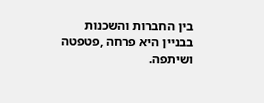בין החברות והשכנות בבניין היא פרחה ,פטפטה ושיתפה.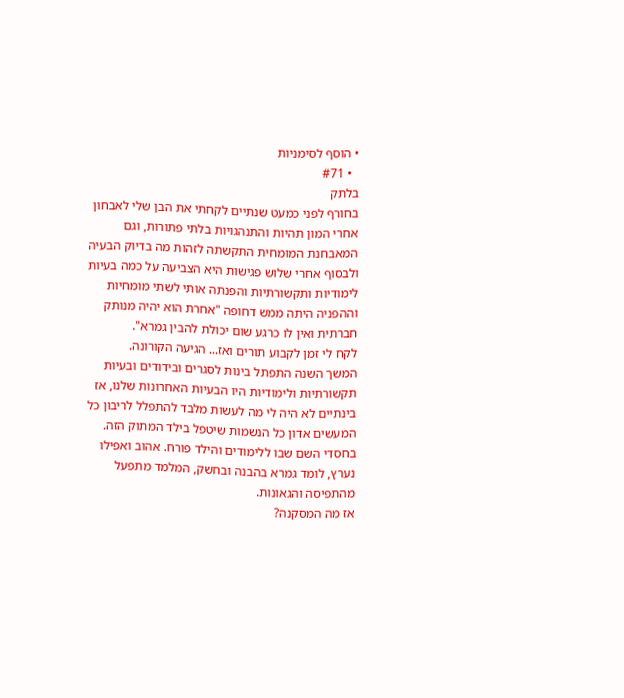• הוסף לסימניות
  • #71
בלתק
בחורף לפני כמעט שנתיים לקחתי את הבן שלי לאבחון אחרי המון תהיות והתנהגויות בלתי פתורות, וגם המאבחנת המומחית התקשתה לזהות מה בדיוק הבעיה ולבסוף אחרי שלוש פגישות היא הצביעה על כמה בעיות לימודיות ותקשורתיות והפנתה אותי לשתי מומחיות וההפניה היתה ממש דחופה "אחרת הוא יהיה מנותק חברתית ואין לו כרגע שום יכולת להבין גמרא".
לקח לי זמן לקבוע תורים ואז... הגיעה הקורונה.
המשך השנה התפתל בינות לסגרים ובידודים ובעיות תקשורתיות ולימודיות היו הבעיות האחרונות שלנו, אז בינתיים לא היה לי מה לעשות מלבד להתפלל לריבון כל המעשים אדון כל הנשמות שיטפל בילד המתוק הזה.
בחסדי השם שבו ללימודים והילד פורח. אהוב ואפילו נערץ, לומד גמרא בהבנה ובחשק, המלמד מתפעל מהתפיסה והגאונות.
אז מה המסקנה?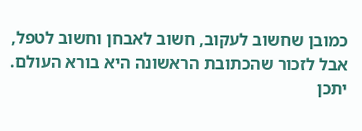כמובן שחשוב לעקוב, חשוב לאבחן וחשוב לטפל, אבל לזכור שהכתובת הראשונה היא בורא העולם.
יתכן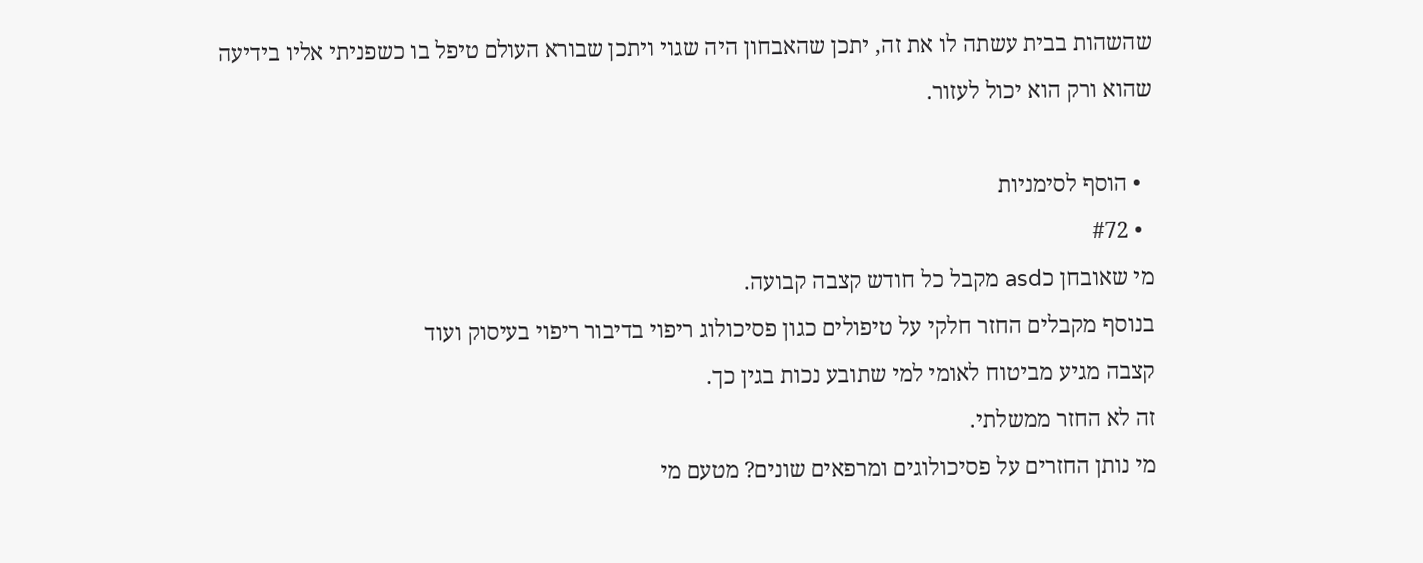שהשהות בבית עשתה לו את זה, יתכן שהאבחון היה שגוי ויתכן שבורא העולם טיפל בו כשפניתי אליו בידיעה שהוא ורק הוא יכול לעזור.

  • הוסף לסימניות
  • #72
מי שאובחן כasd מקבל כל חודש קצבה קבועה.
בנוסף מקבלים החזר חלקי על טיפולים כגון פסיכולוג ריפוי בדיבור ריפוי בעיסוק ועוד
קצבה מגיע מביטוח לאומי למי שתובע נכות בגין כך.
זה לא החזר ממשלתי.
מי נותן החזרים על פסיכולוגים ומרפאים שונים? מטעם מי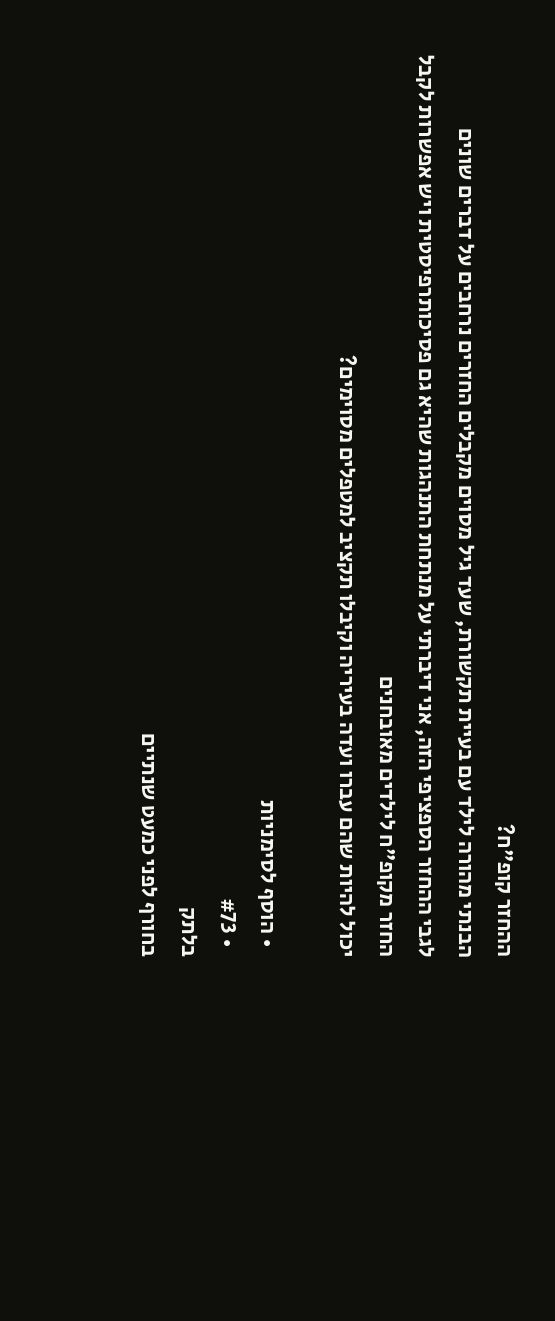ההחזר קופ"ח?
הבנתי מהורה לילד עם בעיית תקשורת, שעד גיל מסוים מקבלים החזרים נרחבים על דברים שונים
לגבי ההחזר הספציפי הזה, אני דיברתי על מנתחת התנהגות שהיא גם פסיכותרפיסטית ויש אפשרות לקבל החזר מקופ"ח לילדים מאובחנים
יכול להיות שהם עברו ועדה בעיריה וקיבלו תקציב למטפלים מסוימים?

  • הוסף לסימניות
  • #73
בלתק
בחורף לפני כמעט שנתיים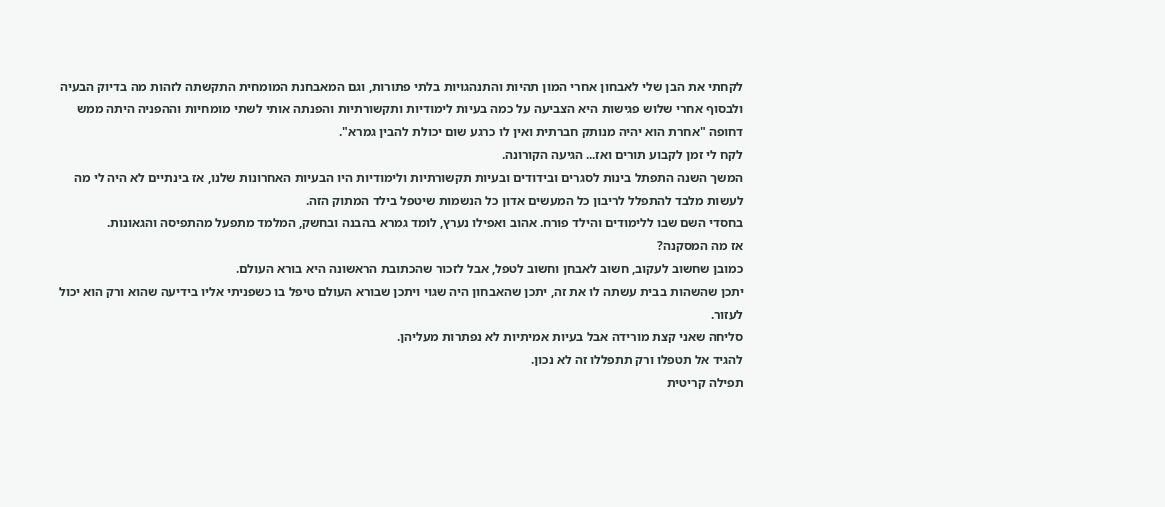לקחתי את הבן שלי לאבחון אחרי המון תהיות והתנהגויות בלתי פתורות, וגם המאבחנת המומחית התקשתה לזהות מה בדיוק הבעיה ולבסוף אחרי שלוש פגישות היא הצביעה על כמה בעיות לימודיות ותקשורתיות והפנתה אותי לשתי מומחיות וההפניה היתה ממש דחופה "אחרת הוא יהיה מנותק חברתית ואין לו כרגע שום יכולת להבין גמרא".
לקח לי זמן לקבוע תורים ואז... הגיעה הקורונה.
המשך השנה התפתל בינות לסגרים ובידודים ובעיות תקשורתיות ולימודיות היו הבעיות האחרונות שלנו, אז בינתיים לא היה לי מה לעשות מלבד להתפלל לריבון כל המעשים אדון כל הנשמות שיטפל בילד המתוק הזה.
בחסדי השם שבו ללימודים והילד פורח. אהוב ואפילו נערץ, לומד גמרא בהבנה ובחשק, המלמד מתפעל מהתפיסה והגאונות.
אז מה המסקנה?
כמובן שחשוב לעקוב, חשוב לאבחן וחשוב לטפל, אבל לזכור שהכתובת הראשונה היא בורא העולם.
יתכן שהשהות בבית עשתה לו את זה, יתכן שהאבחון היה שגוי ויתכן שבורא העולם טיפל בו כשפניתי אליו בידיעה שהוא ורק הוא יכול לעזור.
סליחה שאני קצת מורידה אבל בעיות אמיתיות לא נפתרות מעליהן.
להגיד אל תטפלו ורק תתפללו זה לא נכון.
תפילה קריטית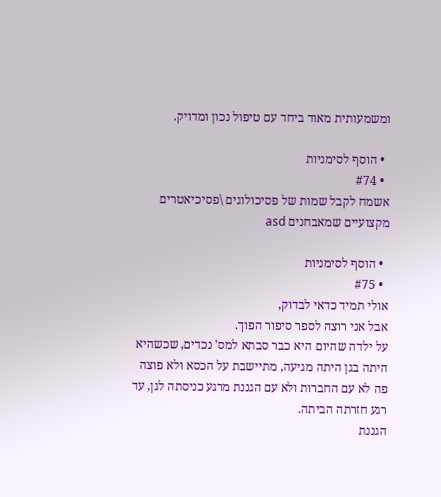ומשמעותית מאוד ביחד עם טיפול נכון ומדויק.

  • הוסף לסימניות
  • #74
אשמח לקבל שמות של פסיכולוגים \פסיכיאטרים מקצועיים שמאבחנים asd

  • הוסף לסימניות
  • #75
אולי תמיד כדאי לבדוק,
אבל אני רוצה לספר סיפור הפוך.
על ילדה שהיום היא כבר סבתא למס' נכדים, שכשהיא היתה בגן היתה מגיעה, מתיישבת על הכסא ולא פוצה פה לא עם החברות ולא עם הגננת מרגע כניסתה לגן, עד רגע חזרתה הביתה.
הגננת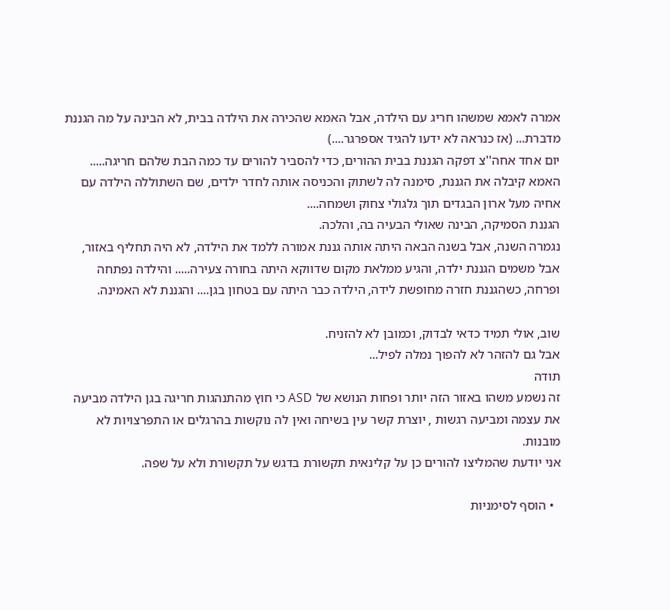אמרה לאמא שמשהו חריג עם הילדה, אבל האמא שהכירה את הילדה בבית, לא הבינה על מה הגננת מדברת... (אז כנראה לא ידעו להגיד אספרגר....)
יום אחד אחה''צ דפקה הגננת בבית ההורים, כדי להסביר להורים עד כמה הבת שלהם חריגה..... האמא קיבלה את הגננת, סימנה לה לשתוק והכניסה אותה לחדר ילדים, שם השתוללה הילדה עם אחיה מעל ארון הבגדים תוך גלגולי צחוק ושמחה....
הגננת הסמיקה, הבינה שאולי הבעיה בה, והלכה.
נגמרה השנה, אבל בשנה הבאה היתה אותה גננת אמורה ללמד את הילדה, לא היה תחליף באזור, אבל משמים הגננת ילדה, והגיע ממלאת מקום שדווקא היתה בחורה צעירה..... והילדה נפתחה ופרחה, כשהגננת חזרה מחופשת לידה, הילדה כבר היתה עם בטחון בגן.... והגננת לא האמינה.

שוב, אולי תמיד כדאי לבדוק, וכמובן לא להזניח.
אבל גם להזהר לא להפוך נמלה לפיל...
תודה
זה נשמע משהו באזור הזה יותר ופחות הנושא של ASD כי חוץ מהתנהגות חריגה בגן הילדה מביעה את עצמה ומביעה רגשות , יוצרת קשר עין בשיחה ואין לה נוקשות בהרגלים או התפרצויות לא מובנות.
אני יודעת שהמליצו להורים כן על קלינאית תקשורת בדגש על תקשורת ולא על שפה.

  • הוסף לסימניות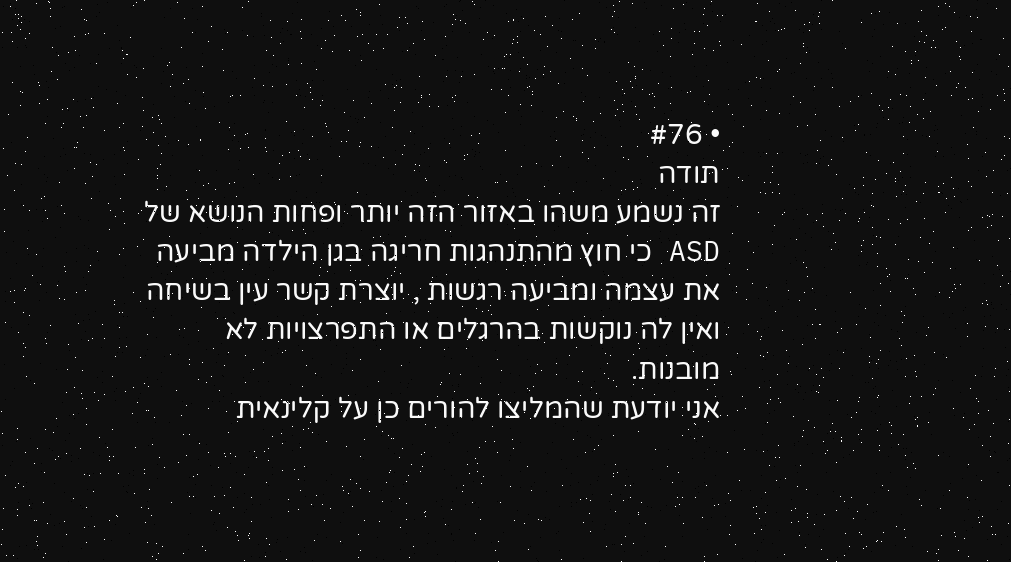• #76
תודה
זה נשמע משהו באזור הזה יותר ופחות הנושא של ASD כי חוץ מהתנהגות חריגה בגן הילדה מביעה את עצמה ומביעה רגשות , יוצרת קשר עין בשיחה ואין לה נוקשות בהרגלים או התפרצויות לא מובנות.
אני יודעת שהמליצו להורים כן על קלינאית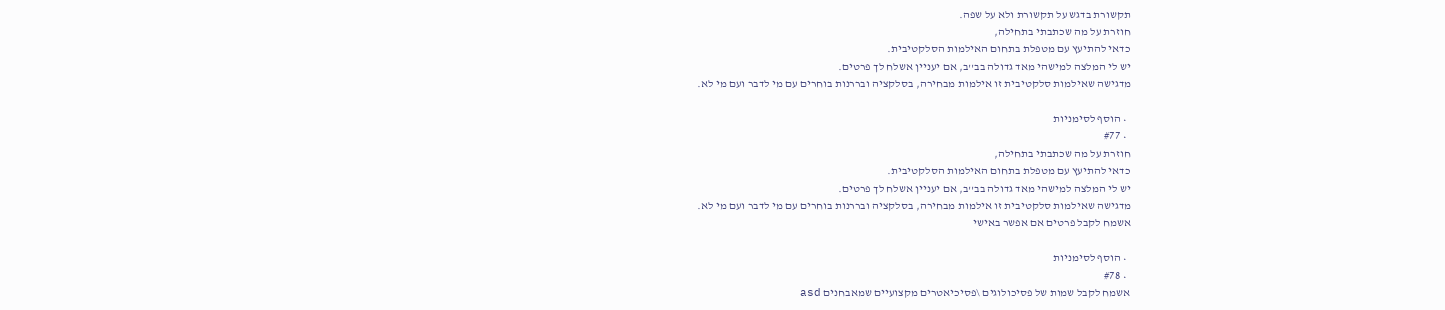תקשורת בדגש על תקשורת ולא על שפה.
חוזרת על מה שכתבתי בתחילה,
כדאי להתיעץ עם מטפלת בתחום האילמות הסלקטיבית.
יש לי המלצה למישהי מאד גדולה בב''ב, אם יעניין אשלח לך פרטים.
מדגישה שאילמות סלקטיבית זו אילמות מבחירה, בסלקציה ובררנות בוחרים עם מי לדבר ועם מי לא.

  • הוסף לסימניות
  • #77
חוזרת על מה שכתבתי בתחילה,
כדאי להתיעץ עם מטפלת בתחום האילמות הסלקטיבית.
יש לי המלצה למישהי מאד גדולה בב''ב, אם יעניין אשלח לך פרטים.
מדגישה שאילמות סלקטיבית זו אילמות מבחירה, בסלקציה ובררנות בוחרים עם מי לדבר ועם מי לא.
אשמח לקבל פרטים אם אפשר באישי

  • הוסף לסימניות
  • #78
אשמח לקבל שמות של פסיכולוגים \פסיכיאטרים מקצועיים שמאבחנים asd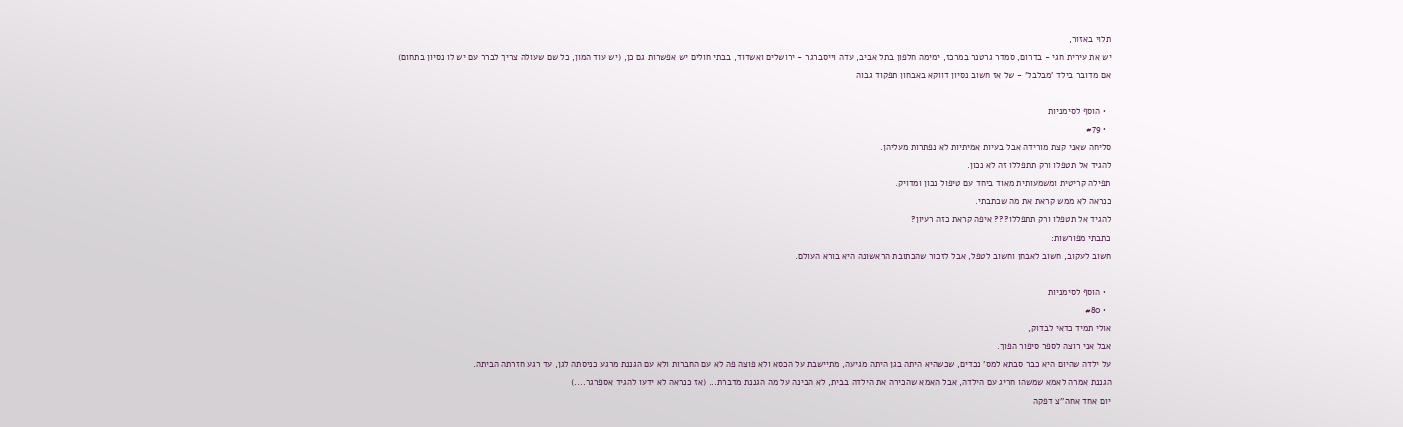תלוי באזור,
יש את עירית חגי - בדרום, סמדר גרטנר במרכז, ימימה חלפון בתל אביב, עדה וייסברגר - ירושלים ואשדוד, בבתי חולים יש אפשרות גם כן, (יש עוד המון, כל שם שעולה צריך לברר עם יש לו נסיון בתחום)
אם מדובר בילד 'מבלבל' - של אז חשוב נסיון דווקא באבחון תפקוד גבוה

  • הוסף לסימניות
  • #79
סליחה שאני קצת מורידה אבל בעיות אמיתיות לא נפתרות מעליהן.
להגיד אל תטפלו ורק תתפללו זה לא נכון.
תפילה קריטית ומשמעותית מאוד ביחד עם טיפול נכון ומדויק.
כנראה לא ממש קראת את מה שכתבתי.
להגיד אל תטפלו ורק תתפללו??? איפה קראת כזה רעיון?
כתבתי מפורשות:
חשוב לעקוב, חשוב לאבחן וחשוב לטפל, אבל לזכור שהכתובת הראשונה היא בורא העולם.

  • הוסף לסימניות
  • #80
אולי תמיד כדאי לבדוק,
אבל אני רוצה לספר סיפור הפוך.
על ילדה שהיום היא כבר סבתא למס' נכדים, שכשהיא היתה בגן היתה מגיעה, מתיישבת על הכסא ולא פוצה פה לא עם החברות ולא עם הגננת מרגע כניסתה לגן, עד רגע חזרתה הביתה.
הגננת אמרה לאמא שמשהו חריג עם הילדה, אבל האמא שהכירה את הילדה בבית, לא הבינה על מה הגננת מדברת... (אז כנראה לא ידעו להגיד אספרגר....)
יום אחד אחה''צ דפקה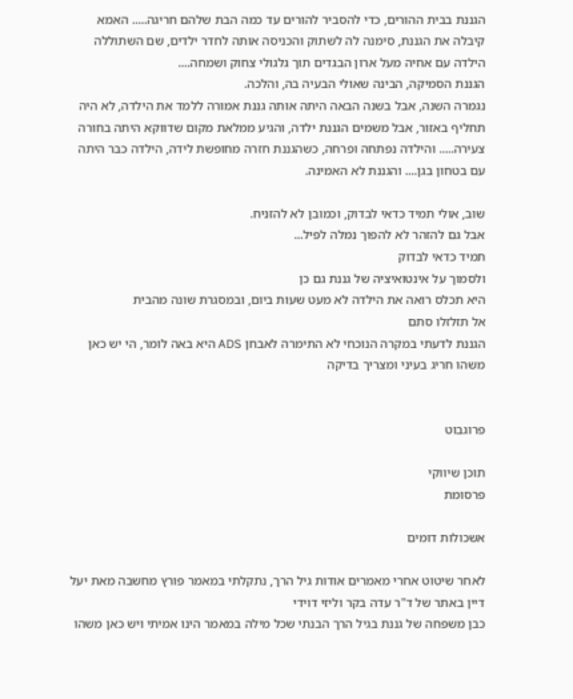הגננת בבית ההורים, כדי להסביר להורים עד כמה הבת שלהם חריגה..... האמא קיבלה את הגננת, סימנה לה לשתוק והכניסה אותה לחדר ילדים, שם השתוללה הילדה עם אחיה מעל ארון הבגדים תוך גלגולי צחוק ושמחה....
הגננת הסמיקה, הבינה שאולי הבעיה בה, והלכה.
נגמרה השנה, אבל בשנה הבאה היתה אותה גננת אמורה ללמד את הילדה, לא היה תחליף באזור, אבל משמים הגננת ילדה, והגיע ממלאת מקום שדווקא היתה בחורה צעירה..... והילדה נפתחה ופרחה, כשהגננת חזרה מחופשת לידה, הילדה כבר היתה עם בטחון בגן.... והגננת לא האמינה.

שוב, אולי תמיד כדאי לבדוק, וכמובן לא להזניח.
אבל גם להזהר לא להפוך נמלה לפיל...
תמיד כדאי לבדוק
ולסמוך על אינטואיציה של גננת גם כן
היא תכלס רואה את הילדה לא מעט שעות ביום, ובמסגרת שונה מהבית
אל תזלזלו סתם
הגננת לדעתי במקרה הנוכחי לא התימרה לאבחן ADS היא באה לומר, הי יש כאן משהו חריג בעיני ומצריך בדיקה


פרוגבוט

תוכן שיווקי
פרסומת

אשכולות דומים

לאחר שיטוט אחרי מאמרים אודות גיל הרך, נתקלתי במאמר פורץ מחשבה מאת יעל דיין באתר של ד"ר עדה בקר וליזי דוידי
כבן משפחה של גננת בגיל הרך הבנתי שכל מילה במאמר הינו אמיתי ויש כאן משהו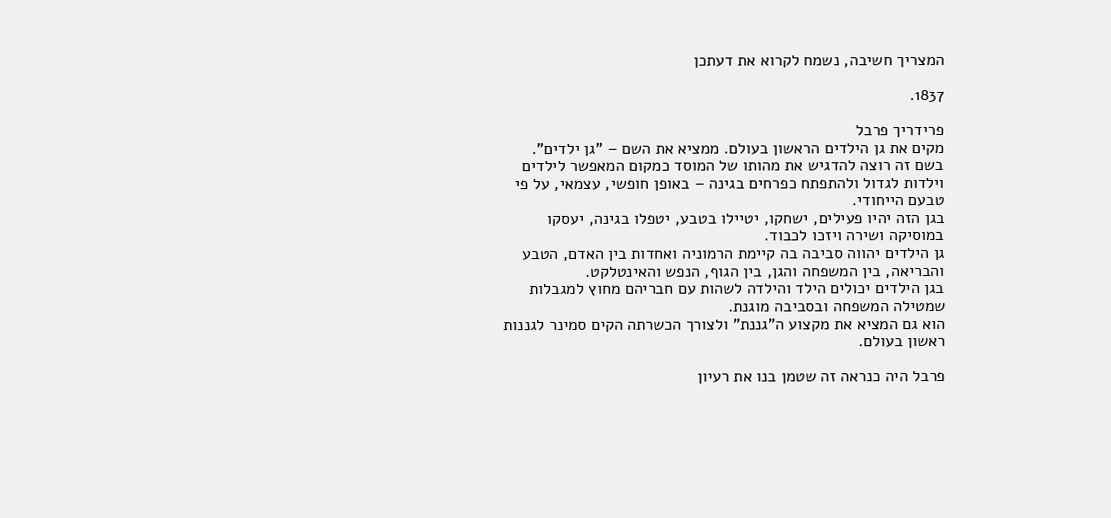המצריך חשיבה, נשמח לקרוא את דעתכן

1837.

פרידריך פרבל
מקים את גן הילדים הראשון בעולם. ממציא את השם – "גן ילדים".
בשם זה רוצה להדגיש את מהותו של המוסד כמקום המאפשר לילדים וילדות לגדול ולהתפתח כפרחים בגינה – באופן חופשי, עצמאי, על פי טבעם הייחודי.
בגן הזה יהיו פעילים, ישחקו, יטיילו בטבע, יטפלו בגינה, יעסקו במוסיקה ושירה ויזכו לכבוד.
גן הילדים יהווה סביבה בה קיימת הרמוניה ואחדות בין האדם, הטבע והבריאה, בין המשפחה והגן, בין הגוף, הנפש והאינטלקט.
בגן הילדים יכולים הילד והילדה לשהות עם חבריהם מחוץ למגבלות שמטילה המשפחה ובסביבה מוגנת.
הוא גם המציא את מקצוע ה"גננת" ולצורך הכשרתה הקים סמינר לגננות ראשון בעולם.

פרבל היה כנראה זה שטמן בנו את רעיון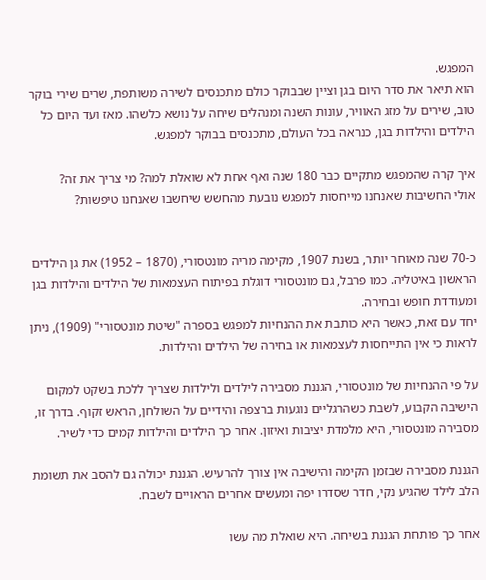המפגש.
הוא תיאר את סדר היום בגן וציין שבבוקר כולם מתכנסים לשירה משותפת, שרים שירי בוקר טוב, שירים על מזג האוויר, עונות השנה ומנהלים שיחה על נושא כלשהו. מאז ועד היום כל הילדים והילדות בגן, כנראה בכל העולם, מתכנסים בבוקר למפגש.

איך קרה שהמפגש מתקיים כבר 180 שנה ואף אחת לא שואלת למה? מי צריך את זה?
אולי החשיבות שאנחנו מייחסות למפגש נובעת מהחשש שיחשבו שאנחנו טיפשות?


כ-70 שנה מאוחר יותר, בשנת 1907, מקימה מריה מונטסורי, (1870 – 1952) את גן הילדים הראשון באיטליה. כמו פרבל, גם מונטסורי דוגלת בפיתוח העצמאות של הילדים והילדות בגן ומעודדת חופש ובחירה.
יחד עם זאת, כאשר היא כותבת את ההנחיות למפגש בספרה "שיטת מונטסורי" (1909), ניתן לראות כי אין התייחסות לעצמאות או בחירה של הילדים והילדות.

על פי ההנחיות של מונטסורי, הגננת מסבירה לילדים ולילדות שצריך ללכת בשקט למקום הישיבה הקבוע, לשבת כשהרגליים נוגעות ברצפה והידיים על השולחן, הראש זקוף. בדרך זו, מסבירה מונטסורי, היא מלמדת יציבות ואיזון. אחר כך הילדים והילדות קמים כדי לשיר.

הגננת מסבירה שבזמן הקימה והישיבה אין צורך להרעיש. הגננת יכולה גם להסב את תשומת הלב לילד שהגיע נקי, חדר שסדרו יפה ומעשים אחרים הראויים לשבח.

אחר כך פותחת הגננת בשיחה. היא שואלת מה עשו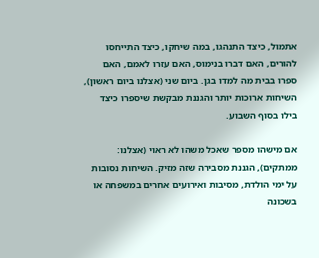אתמול, כיצד התנהגו, במה שיחקו, כיצד התייחסו להורים, האם דברו בנימוס, האם עזרו לאמם, האם ספרו בבית מה למדו בגן. ביום שני (אצלנו ביום ראשון), השיחות ארוכות יותר והגננת מבקשת שיספרו כיצד בילו בסוף השבוע.

אם מישהו מספר שאכל משהו לא ראוי (אצלנו: ממתקים), הגננת מסבירה שזה מזיק. השיחות נסובות על ימי הולדת, מסיבות ואירועים אחרים במשפחה או בשכונה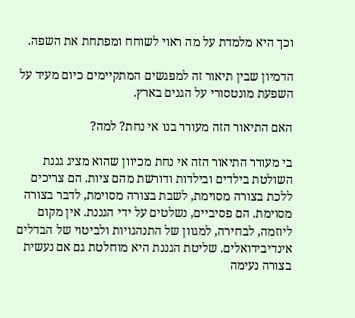וכך היא מלמדת על מה ראוי לשוחח ומפתחת את השפה.

הדמיון שבין תיאור זה למפגשים המתקיימים כיום מעיד על השפעת מונטסורי על הגנים בארץ.

האם התיאור הזה מעורר בנו אי נחת? למה?

בי מעורר התיאור הזה אי נחת מכיוון שהוא מציג גננת השולטת בילדים ובילדות ודורשת מהם ציות. הם צריכים ללכת בצורה מסוימת, לשבת בצורה מסוימת, לדבר בצורה מסוימת. הם פסיביים, נשלטים על ידי הגננת. אין מקום ליוזמה, לבחירה, למגוון של התנהגויות ולביטוי של הבדלים אינדיבידואלים. שליטת הגננת היא מוחלטת גם אם נעשית בצורה נעימה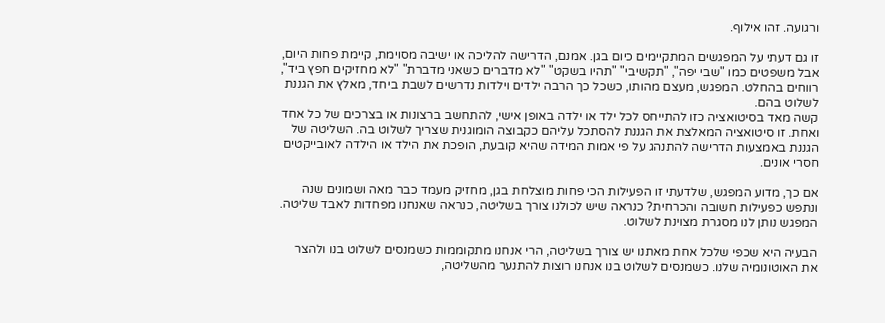ורגועה. זהו אילוף.

זו גם דעתי על המפגשים המתקיימים כיום בגן. אמנם, הדרישה להליכה או ישיבה מסוימת, קיימת פחות היום, אבל משפטים כמו "שבי יפה", "תקשיבי" "תהיו בשקט" "לא מדברים כשאני מדברת" "לא מחזיקים חפץ ביד", רווחים בהחלט. המפגש, מעצם מהותו, כשכל כך הרבה ילדים וילדות נדרשים לשבת ביחד, מאלץ את הגננת לשלוט בהם.
קשה מאד בסיטואציה כזו להתייחס לכל ילד או ילדה באופן אישי, להתחשב ברצונות או בצרכים של כל אחד ואחת. זו סיטואציה המאלצת את הגננת להסתכל עליהם כקבוצה הומוגנית שצריך לשלוט בה. השליטה של הגננת באמצעות הדרישה להתנהג על פי אמות המידה שהיא קובעת, הופכת את הילד או הילדה לאובייקטים חסרי אונים.

אם כך, מדוע המפגש, שלדעתי זו הפעילות הכי פחות מוצלחת בגן, מחזיק מעמד כבר מאה ושמונים שנה ונתפש כפעילות חשובה והכרחית? כנראה שיש לכולנו צורך בשליטה, כנראה שאנחנו מפחדות לאבד שליטה. המפגש נותן לנו מסגרת מצוינת לשלוט.

הבעיה היא שכפי שלכל אחת מאתנו יש צורך בשליטה, הרי אנחנו מתקוממות כשמנסים לשלוט בנו ולהצר את האוטונומיה שלנו. כשמנסים לשלוט בנו אנחנו רוצות להתנער מהשליטה,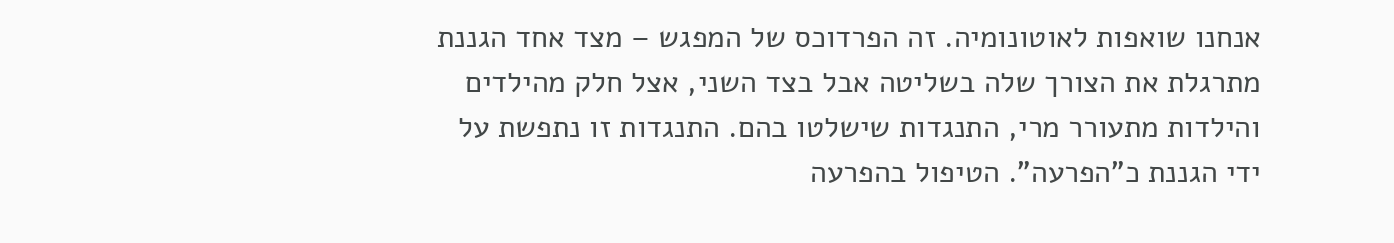אנחנו שואפות לאוטונומיה. זה הפרדוכס של המפגש – מצד אחד הגננת מתרגלת את הצורך שלה בשליטה אבל בצד השני, אצל חלק מהילדים והילדות מתעורר מרי, התנגדות שישלטו בהם. התנגדות זו נתפשת על ידי הגננת כ"הפרעה". הטיפול בהפרעה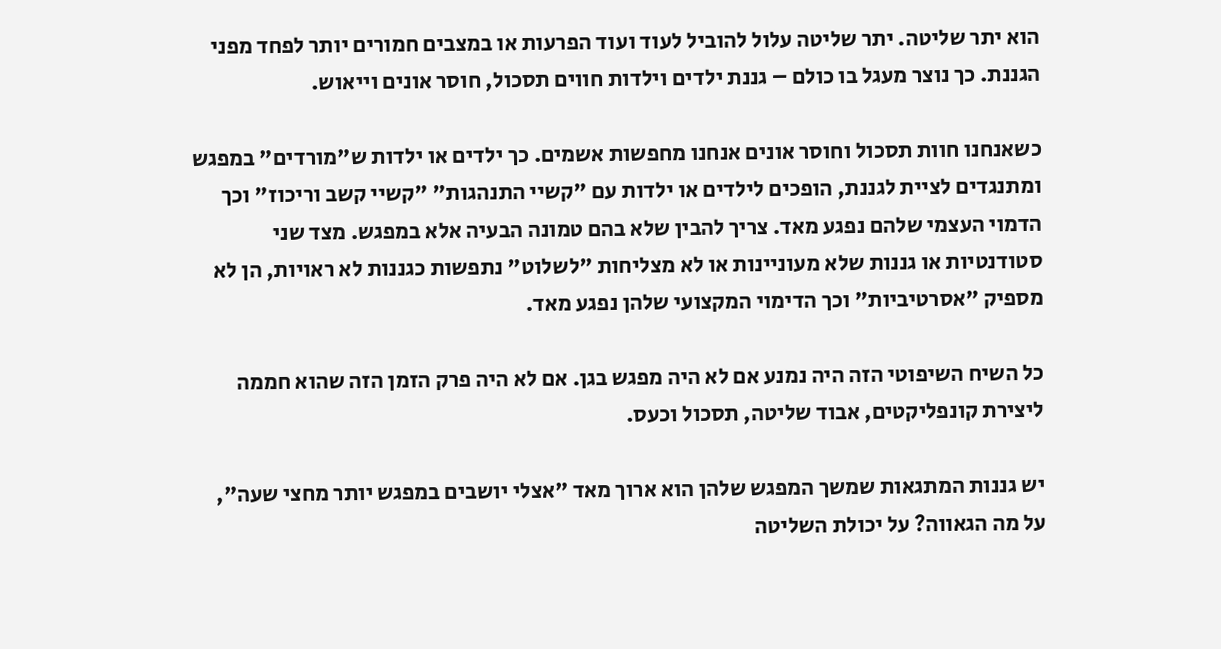הוא יתר שליטה. יתר שליטה עלול להוביל לעוד ועוד הפרעות או במצבים חמורים יותר לפחד מפני הגננת. כך נוצר מעגל בו כולם – גננת ילדים וילדות חווים תסכול, חוסר אונים וייאוש.

כשאנחנו חוות תסכול וחוסר אונים אנחנו מחפשות אשמים. כך ילדים או ילדות ש"מורדים" במפגש ומתנגדים לציית לגננת, הופכים לילדים או ילדות עם "קשיי התנהגות" "קשיי קשב וריכוז" וכך הדמוי העצמי שלהם נפגע מאד. צריך להבין שלא בהם טמונה הבעיה אלא במפגש. מצד שני סטודנטיות או גננות שלא מעוניינות או לא מצליחות "לשלוט" נתפשות כגננות לא ראויות, הן לא מספיק "אסרטיביות" וכך הדימוי המקצועי שלהן נפגע מאד.

כל השיח השיפוטי הזה היה נמנע אם לא היה מפגש בגן. אם לא היה פרק הזמן הזה שהוא חממה ליצירת קונפליקטים, אבוד שליטה, תסכול וכעס.

יש גננות המתגאות שמשך המפגש שלהן הוא ארוך מאד "אצלי יושבים במפגש יותר מחצי שעה", על מה הגאווה? על יכולת השליטה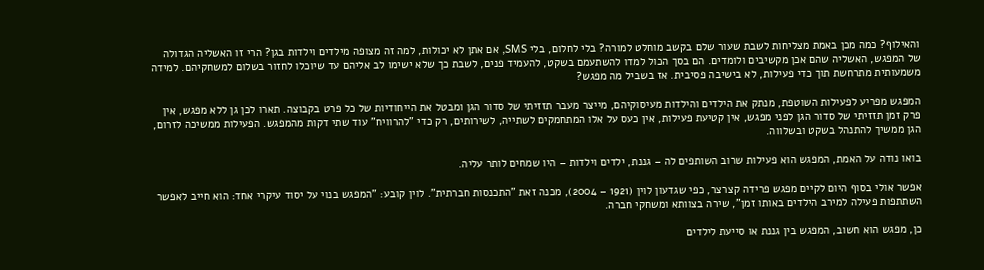והאילוף? כמה מכן באמת מצליחות לשבת שעור שלם בקשב מוחלט למורה? בלי לחלום, בלי SMS, אם אתן לא יכולות, למה זה מצופה מילדים וילדות בגן? הרי זו האשליה הגדולה של המפגש, האשליה שהם אכן מקשיבים ולומדים. הם בסך הכול למדו להשתעמם בשקט, להעמיד פנים, לשבת כך שלא ישימו לב אליהם עד שיוכלו לחזור בשלום למשחקיהם. למידה משמעותית מתרחשת תוך כדי פעילות, לא בישיבה פסיבית. אז בשביל מה מפגש?

המפגש מפריע לפעילות השוטפת, מנתק את הילדים והילדות מעיסוקיהם, מייצר מעבר תזזיתי של סדור הגן ומבטל את הייחודיות של כל פרט בקבוצה. תארו לכן גן ללא מפגש, אין פרק זמן תזזיתי של סדור הגן לפני מפגש, אין קטיעת פעילות, אין כעס על אלו המתחמקים לשתייה, לשירותים, רק כדי "להרוויח" עוד שתי דקות מהמפגש. הפעילות ממשיכה לזרום, הגן ממשיך להתנהל בשקט ובשלווה.

בואו נודה על האמת, המפגש הוא פעילות שרוב השותפים לה – גננת, ילדים וילדות – היו שמחים לותר עליה.

אפשר אולי בסוף היום לקיים מפגש פרידה קצרצר, כפי שגדעון לוין (1921 – 2004), מכנה זאת "התכנסות חברתית". לוין קובע: "המפגש בנוי על יסוד עיקרי אחד: הוא חייב לאפשר השתתפות פעילה למירב הילדים באותו זמן", שירה בצוותא ומשחקי חברה.

כן, מפגש הוא חשוב, המפגש בין גננת או סייעת לילדים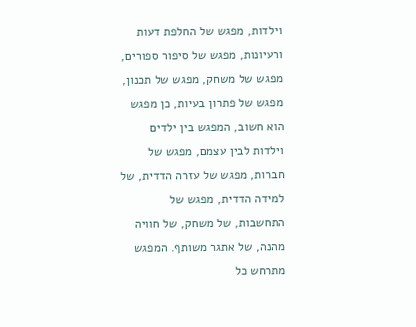וילדות, מפגש של החלפת דעות ורעיונות, מפגש של סיפור ספורים, מפגש של משחק, מפגש של תכנון, מפגש של פתרון בעיות, כן מפגש הוא חשוב, המפגש בין ילדים וילדות לבין עצמם, מפגש של חברות, מפגש של עזרה הדדית, של למידה הדדית, מפגש של התחשבות, של משחק, של חוויה מהנה, של אתגר משותף. המפגש מתרחש כל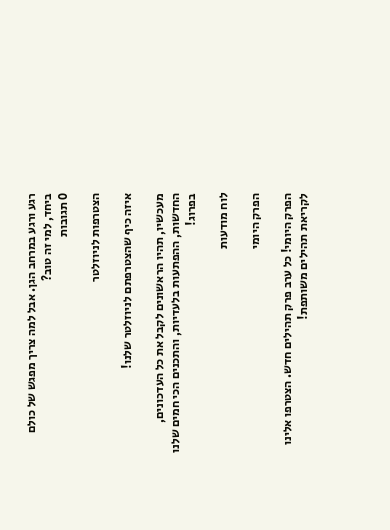רגע ורגע במרחב הגן. אבל למה צריך מפגש של כולם ביחד, למי זה טוב?
0 תגובות

הצטרפות לניוזלטר

איזה כיף שהצטרפתם לניוזלטר שלנו!

מעכשיו, תהיו הראשונים לקבל את כל העדכונים, החדשות, ההפתעות בלעדיות, והתכנים הכי חמים שלנו בפרוג!

לוח מודעות

הפרק היומי

הפרק היומי! כל ערב פרק תהילים חדש. הצטרפו אלינו לקריאת תהילים משותפת!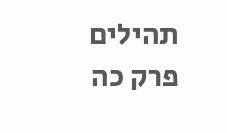תהילים פרק כה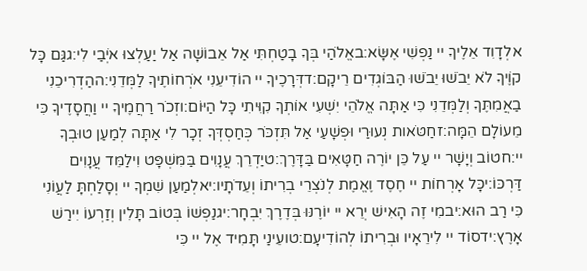אלְדָוִד אֵלֶיךָ יי נַפְשִׁי אֶשָּׂא:באֱלֹהַי בְּךָ בָטַחְתִּי אַל אֵבוֹשָׁה אַל יַעַלְצוּ אֹיְבַי לִי:גגַּם כָּל קוֶֹיךָ לֹא יֵבֹשׁוּ יֵבֹשׁוּ הַבּוֹגְדִים רֵיקָם:דדְּרָכֶיךָ יי הוֹדִיעֵנִי אֹרְחוֹתֶיךָ לַמְּדֵנִי:ההַדְרִיכֵנִי בַאֲמִתֶּךָ וְלַמְּדֵנִי כִּי אַתָּה אֱלֹהֵי יִשְׁעִי אוֹתְךָ קִוִּיתִי כָּל הַיּוֹם:וזְכֹר רַחֲמֶיךָ יי וַחֲסָדֶיךָ כִּי מֵעוֹלָם הֵמָּה:זחַטֹּאות נְעוּרַי וּפְשָׁעַי אַל תִּזְכֹּר כְּחַסְדְּךָ זְכָר לִי אַתָּה לְמַעַן טוּבְךָ יי:חטוֹב וְיָשָׁר יי עַל כֵּן יוֹרֶה חַטָּאִים בַּדָּרֶךְ:טיַדְרֵךְ עֲנָוִים בַּמִּשְׁפָּט וִילַמֵּד עֲנָוִים דַּרְכּוֹ:יכָּל אָרְחוֹת יי חֶסֶד וֶאֱמֶת לְנֹצְרֵי בְרִיתוֹ וְעֵדֹתָיו:יאלְמַעַן שִׁמְךָ יי וְסָלַחְתָּ לַעֲוֹנִי כִּי רַב הוּא:יבמִי זֶה הָאִישׁ יְרֵא יי יוֹרֶנּוּ בְּדֶרֶךְ יִבְחָר:יגנַפְשׁוֹ בְּטוֹב תָּלִין וְזַרְעוֹ יִירַשׁ אָרֶץ:ידסוֹד יי לִירֵאָיו וּבְרִיתוֹ לְהוֹדִיעָם:טועֵינַי תָּמִיד אֶל יי כִּי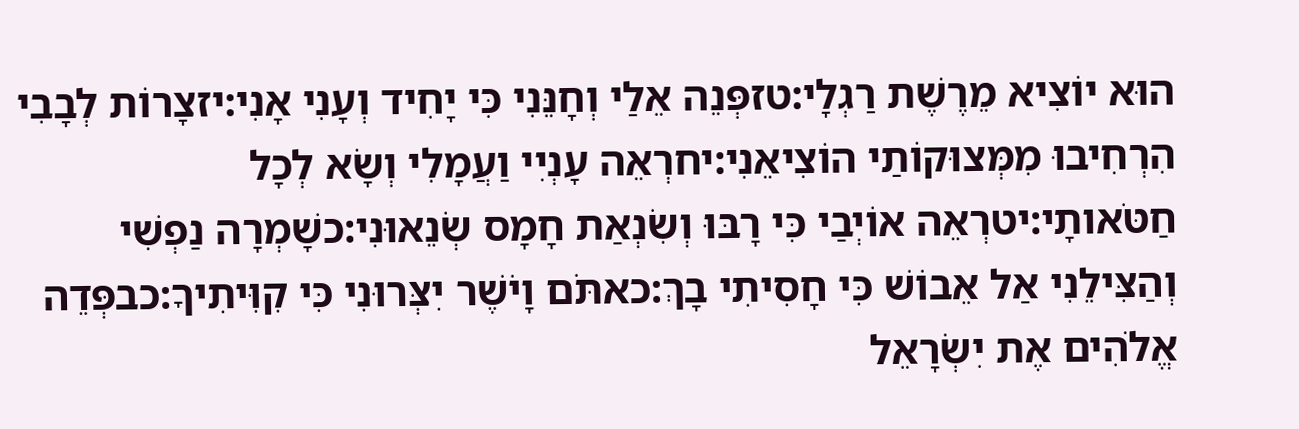הוּא יוֹצִיא מֵרֶשֶׁת רַגְלָי:טזפְּנֵה אֵלַי וְחָנֵּנִי כִּי יָחִיד וְעָנִי אָנִי:יזצָרוֹת לְבָבִי הִרְחִיבוּ מִמְּצוּקוֹתַי הוֹצִיאֵנִי:יחרְאֵה עָנְיִי וַעֲמָלִי וְשָׂא לְכָל חַטֹּאותָי:יטרְאֵה אוֹיְבַי כִּי רָבּוּ וְשִׂנְאַת חָמָס שְׂנֵאוּנִי:כשָׁמְרָה נַפְשִׁי וְהַצִּילֵנִי אַל אֵבוֹשׁ כִּי חָסִיתִי בָךְ:כאתֹּם וָיֹשֶׁר יִצְּרוּנִי כִּי קִוִּיתִיךָ:כבפְּדֵה אֱלֹהִים אֶת יִשְׂרָאֵל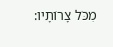מִכֹּל צָרוֹתָיו: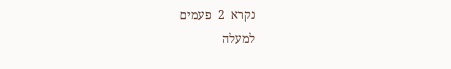נקרא  2  פעמים
למעלה